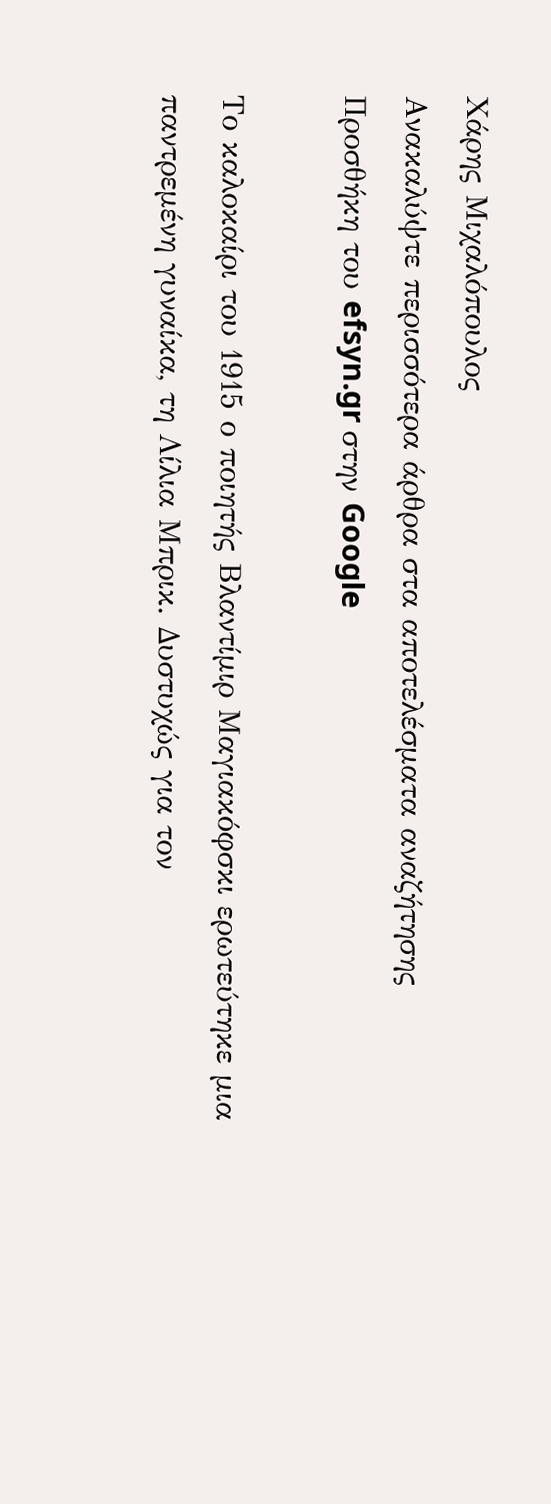Χάρης Μιχαλόπουλος
Ανακαλύψτε περισσότερα άρθρα στα αποτελέσματα αναζήτησης
Προσθήκη του efsyn.gr στην Google

Το καλοκαίρι του 1915 ο ποιητής Βλαντίμιρ Μαγιακόφσκι ερωτεύτηκε μια παντρεμένη γυναίκα, τη Λίλια Μπρικ. Δυστυχώς για τον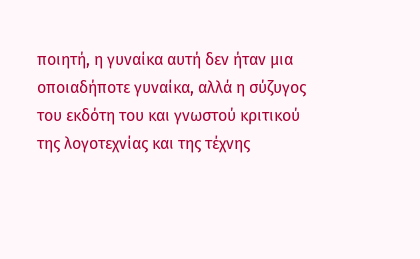ποιητή, η γυναίκα αυτή δεν ήταν μια οποιαδήποτε γυναίκα, αλλά η σύζυγος του εκδότη του και γνωστού κριτικού της λογοτεχνίας και της τέχνης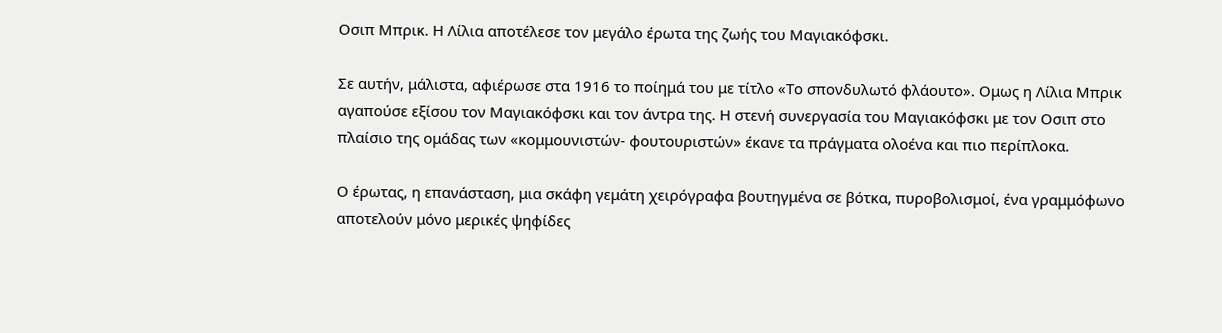Οσιπ Μπρικ. Η Λίλια αποτέλεσε τον μεγάλο έρωτα της ζωής του Μαγιακόφσκι.

Σε αυτήν, μάλιστα, αφιέρωσε στα 1916 το ποίημά του με τίτλο «Το σπονδυλωτό φλάουτο». Ομως η Λίλια Μπρικ αγαπούσε εξίσου τον Μαγιακόφσκι και τον άντρα της. Η στενή συνεργασία του Μαγιακόφσκι με τον Οσιπ στο πλαίσιο της ομάδας των «κομμουνιστών- φουτουριστών» έκανε τα πράγματα ολοένα και πιο περίπλοκα.

Ο έρωτας, η επανάσταση, μια σκάφη γεμάτη χειρόγραφα βουτηγμένα σε βότκα, πυροβολισμοί, ένα γραμμόφωνο αποτελούν μόνο μερικές ψηφίδες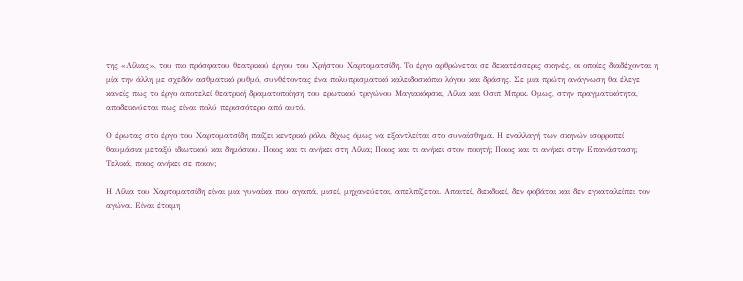της «Λίλιας», του πιο πρόσφατου θεατρικού έργου του Χρήστου Χαρτοματσίδη. Το έργο αρθρώνεται σε δεκατέσσερις σκηνές, οι οποίες διαδέχονται η μία την άλλη με σχεδόν ασθματικό ρυθμό, συνθέτοντας ένα πολυπρισματικό καλειδοσκόπιο λόγου και δράσης. Σε μια πρώτη ανάγνωση θα έλεγε κανείς πως το έργο αποτελεί θεατρική δραματοποίηση του ερωτικού τριγώνου Μαγιακόφσκι, Λίλια και Οσιπ Μπρικ. Ομως, στην πραγματικότητα, αποδεικνύεται πως είναι πολύ περισσότερο από αυτό.

Ο έρωτας στο έργο του Χαρτοματσίδη παίζει κεντρικό ρόλο, δίχως όμως να εξαντλείται στο συναίσθημα. Η εναλλαγή των σκηνών ισορροπεί θαυμάσια μεταξύ ιδιωτικού και δημόσιου. Ποιος και τι ανήκει στη Λίλια; Ποιος και τι ανήκει στον ποιητή; Ποιος και τι ανήκει στην Επανάσταση; Τελικά, ποιος ανήκει σε ποιον;

Η Λίλια του Χαρτοματσίδη είναι μια γυναίκα που αγαπά, μισεί, μηχανεύεται, απελπίζεται. Απαιτεί, διεκδικεί, δεν φοβάται και δεν εγκαταλείπει τον αγώνα. Είναι έτοιμη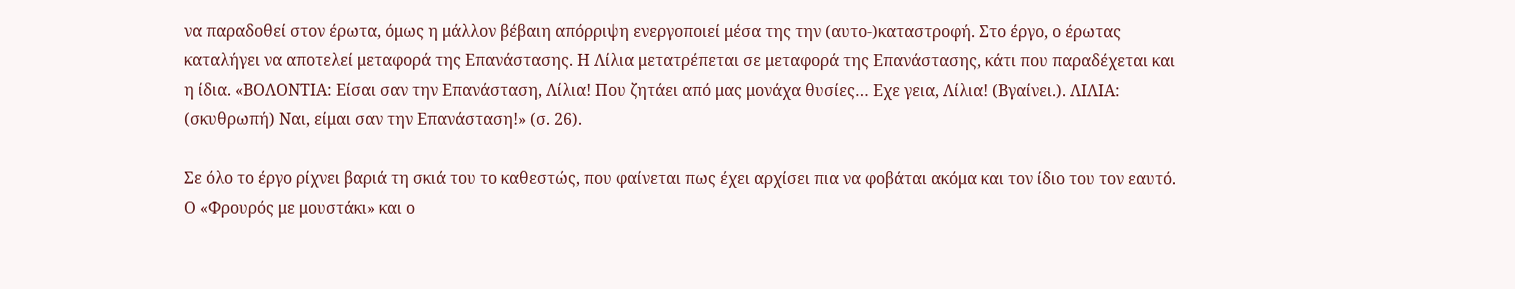να παραδοθεί στον έρωτα, όμως η μάλλον βέβαιη απόρριψη ενεργοποιεί μέσα της την (αυτο-)καταστροφή. Στο έργο, ο έρωτας καταλήγει να αποτελεί μεταφορά της Επανάστασης. Η Λίλια μετατρέπεται σε μεταφορά της Επανάστασης, κάτι που παραδέχεται και η ίδια. «ΒΟΛΟΝΤΙΑ: Είσαι σαν την Επανάσταση, Λίλια! Που ζητάει από μας μονάχα θυσίες… Εχε γεια, Λίλια! (Βγαίνει.). ΛΙΛΙΑ: (σκυθρωπή) Ναι, είμαι σαν την Επανάσταση!» (σ. 26).

Σε όλο το έργο ρίχνει βαριά τη σκιά του το καθεστώς, που φαίνεται πως έχει αρχίσει πια να φοβάται ακόμα και τον ίδιο του τον εαυτό. Ο «Φρουρός με μουστάκι» και ο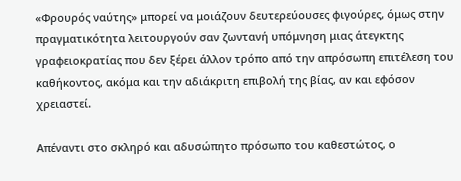«Φρουρός ναύτης» μπορεί να μοιάζουν δευτερεύουσες φιγούρες, όμως στην πραγματικότητα λειτουργούν σαν ζωντανή υπόμνηση μιας άτεγκτης γραφειοκρατίας που δεν ξέρει άλλον τρόπο από την απρόσωπη επιτέλεση του καθήκοντος, ακόμα και την αδιάκριτη επιβολή της βίας, αν και εφόσον χρειαστεί.

Απέναντι στο σκληρό και αδυσώπητο πρόσωπο του καθεστώτος, ο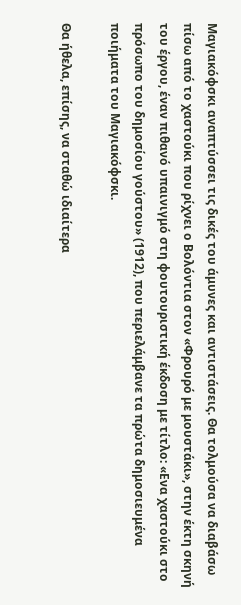Μαγιακόφσκι αναπτύσσει τις δικές του άμυνες και αντιστάσεις. Θα τολμούσα να διαβάσω πίσω από το χαστούκι που ρίχνει ο Βολόντια στον «Φρουρό με μουστάκι», στην έκτη σκηνή του έργου, έναν πιθανό υπαινιγμό στη φουτουριστική έκδοση με τίτλο: «Ενα χαστούκι στο πρόσωπο του δημοσίου γούστου» (1912), που περιελάμβανε τα πρώτα δημοσιευμένα ποιήματα του Μαγιακόφσκι.

Θα ήθελα, επίσης, να σταθώ ιδιαίτερα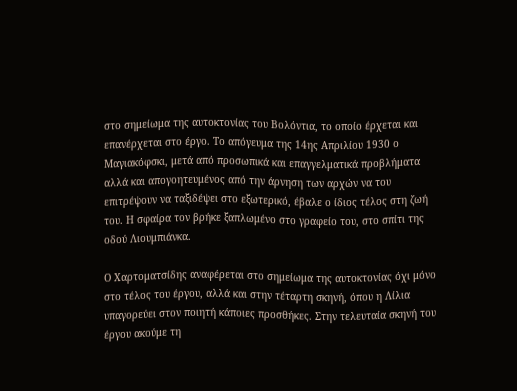στο σημείωμα της αυτοκτονίας του Βολόντια, το οποίο έρχεται και επανέρχεται στο έργο. Το απόγευμα της 14ης Απριλίου 1930 ο Μαγιακόφσκι, μετά από προσωπικά και επαγγελματικά προβλήματα αλλά και απογοητευμένος από την άρνηση των αρχών να του επιτρέψουν να ταξιδέψει στο εξωτερικό, έβαλε ο ίδιος τέλος στη ζωή του. Η σφαίρα τον βρήκε ξαπλωμένο στο γραφείο του, στο σπίτι της οδού Λιουμπιάνκα.

Ο Χαρτοματσίδης αναφέρεται στο σημείωμα της αυτοκτονίας όχι μόνο στο τέλος του έργου, αλλά και στην τέταρτη σκηνή, όπου η Λίλια υπαγορεύει στον ποιητή κάποιες προσθήκες. Στην τελευταία σκηνή του έργου ακούμε τη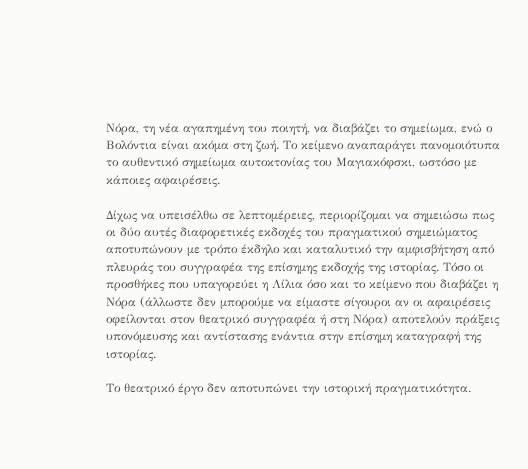Νόρα, τη νέα αγαπημένη του ποιητή, να διαβάζει το σημείωμα, ενώ ο Βολόντια είναι ακόμα στη ζωή. Το κείμενο αναπαράγει πανομοιότυπα το αυθεντικό σημείωμα αυτοκτονίας του Μαγιακόφσκι, ωστόσο με κάποιες αφαιρέσεις.

Δίχως να υπεισέλθω σε λεπτομέρειες, περιορίζομαι να σημειώσω πως οι δύο αυτές διαφορετικές εκδοχές του πραγματικού σημειώματος αποτυπώνουν με τρόπο έκδηλο και καταλυτικό την αμφισβήτηση από πλευράς του συγγραφέα της επίσημης εκδοχής της ιστορίας. Τόσο οι προσθήκες που υπαγορεύει η Λίλια όσο και το κείμενο που διαβάζει η Νόρα (άλλωστε δεν μπορούμε να είμαστε σίγουροι αν οι αφαιρέσεις οφείλονται στον θεατρικό συγγραφέα ή στη Νόρα) αποτελούν πράξεις υπονόμευσης και αντίστασης ενάντια στην επίσημη καταγραφή της ιστορίας.

Το θεατρικό έργο δεν αποτυπώνει την ιστορική πραγματικότητα.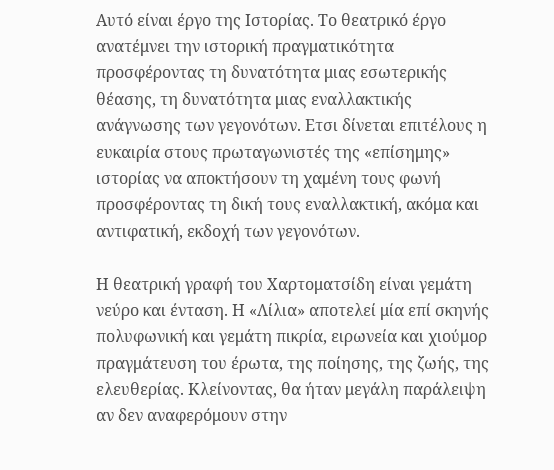Αυτό είναι έργο της Ιστορίας. Το θεατρικό έργο ανατέμνει την ιστορική πραγματικότητα προσφέροντας τη δυνατότητα μιας εσωτερικής θέασης, τη δυνατότητα μιας εναλλακτικής ανάγνωσης των γεγονότων. Ετσι δίνεται επιτέλους η ευκαιρία στους πρωταγωνιστές της «επίσημης» ιστορίας να αποκτήσουν τη χαμένη τους φωνή προσφέροντας τη δική τους εναλλακτική, ακόμα και αντιφατική, εκδοχή των γεγονότων.

Η θεατρική γραφή του Χαρτοματσίδη είναι γεμάτη νεύρο και ένταση. Η «Λίλια» αποτελεί μία επί σκηνής πολυφωνική και γεμάτη πικρία, ειρωνεία και χιούμορ πραγμάτευση του έρωτα, της ποίησης, της ζωής, της ελευθερίας. Κλείνοντας, θα ήταν μεγάλη παράλειψη αν δεν αναφερόμουν στην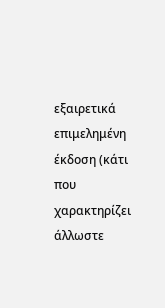εξαιρετικά επιμελημένη έκδοση (κάτι που χαρακτηρίζει άλλωστε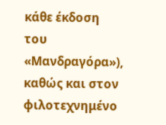κάθε έκδοση του «Μανδραγόρα»), καθώς και στον φιλοτεχνημένο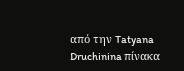από την Tatyana Druchinina πίνακα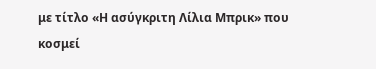με τίτλο «Η ασύγκριτη Λίλια Μπρικ» που κοσμεί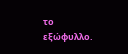το εξώφυλλο.